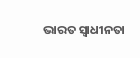ଭାରତ ସ୍ବାଧୀନତା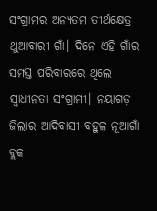ସଂଗ୍ରାମର ଅନ୍ୟତମ ତୀର୍ଥକ୍ଷେତ୍ର ଥୁଆବାରୀ ଗାଁ। ଦିନେ ଏହି ଗାଁର ସମସ୍ତ ପରିବାରରେ ଥିଲେ ସ୍ବାଧୀନତା ସଂଗ୍ରାମୀ। ନୟାଗଡ଼ ଜିଲାର ଆଦିବାସୀ ବହୁଳ ନୂଆଗାଁ ବ୍ଲକ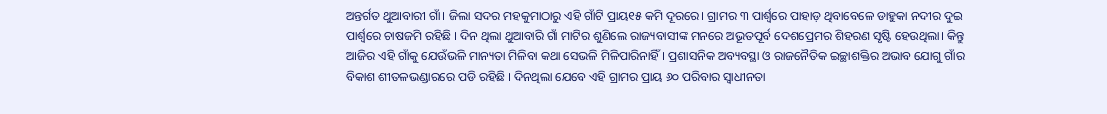ଅନ୍ତର୍ଗତ ଥୁଆବାରୀ ଗାଁ। ଜିଲା ସଦର ମହକୁମାଠାରୁ ଏହି ଗାଁଟି ପ୍ରାୟ୧୫ କମି ଦୂରରେ। ଗ୍ରାମର ୩ ପାର୍ଶ୍ୱରେ ପାହାଡ଼ ଥିବାବେଳେ ଡାହୁକା ନଦୀର ଦୁଇ ପାର୍ଶ୍ୱରେ ଚାଷଜମି ରହିଛି । ଦିନ ଥିଲା ଥୁଆବାରି ଗାଁ ମାଟିର ଶୁଣିଲେ ରାଜ୍ୟବାସୀଙ୍କ ମନରେ ଅଭୂତପୂର୍ବ ଦେଶପ୍ରେମର ଶିହରଣ ସୃଷ୍ଟି ହେଉଥିଲା। କିନ୍ତୁ ଆଜିର ଏହି ଗାଁକୁ ଯେଉଁଭଳି ମାନ୍ୟତା ମିଳିବା କଥା ସେଭଳି ମିଳିପାରିନାହିଁ। ପ୍ରଶାସନିକ ଅବ୍ୟବସ୍ଥା ଓ ରାଜନୈତିକ ଇଚ୍ଛାଶକ୍ତିର ଅଭାବ ଯୋଗୁ ଗାଁର ବିକାଶ ଶୀତଳଭଣ୍ଡାରରେ ପଡି ରହିଛି । ଦିନଥିଲା ଯେବେ ଏହି ଗ୍ରାମର ପ୍ରାୟ ୬୦ ପରିବାର ସ୍ବାଧୀନତା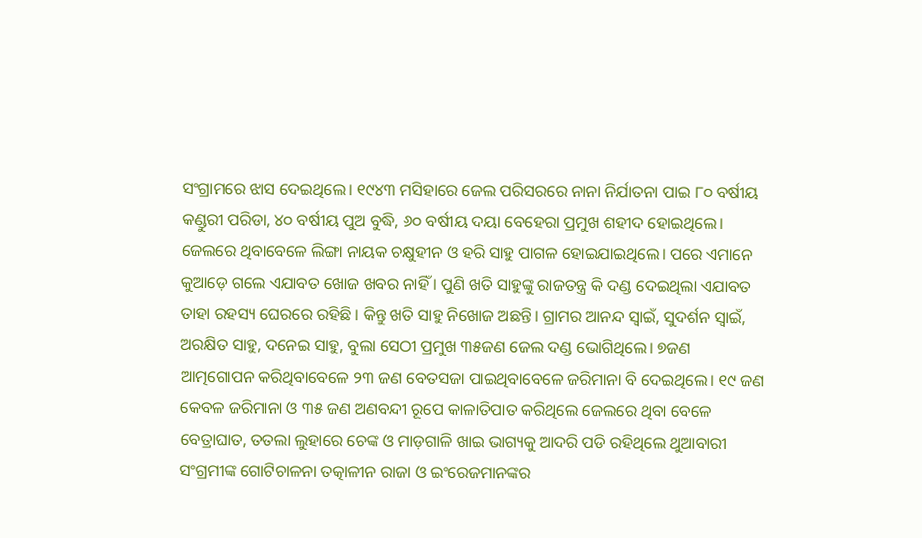ସଂଗ୍ରାମରେ ଝାସ ଦେଇଥିଲେ। ୧୯୪୩ ମସିହାରେ ଜେଲ ପରିସରରେ ନାନା ନିର୍ଯାତନା ପାଇ ୮୦ ବର୍ଷୀୟ କଣ୍ଡୁରୀ ପରିଡା, ୪୦ ବର୍ଷୀୟ ପୁଅ ବୁଦ୍ଧି, ୬୦ ବର୍ଷୀୟ ଦୟା ବେହେରା ପ୍ରମୁଖ ଶହୀଦ ହୋଇଥିଲେ। ଜେଲରେ ଥିବାବେଳେ ଲିଙ୍ଗା ନାୟକ ଚକ୍ଷୁହୀନ ଓ ହରି ସାହୁ ପାଗଳ ହୋଇଯାଇଥିଲେ। ପରେ ଏମାନେ କୁଆଡ଼େ ଗଲେ ଏଯାବତ ଖୋଜ ଖବର ନାହିଁ । ପୁଣି ଖତି ସାହୁଙ୍କୁ ରାଜତନ୍ତ୍ର କି ଦଣ୍ଡ ଦେଇଥିଲା ଏଯାବତ ତାହା ରହସ୍ୟ ଘେରରେ ରହିଛି । କିନ୍ତୁ ଖତି ସାହୁ ନିଖୋଜ ଅଛନ୍ତି। ଗ୍ରାମର ଆନନ୍ଦ ସ୍ବାଇଁ, ସୁଦର୍ଶନ ସ୍ବାଇଁ, ଅରକ୍ଷିତ ସାହୁ, ଦନେଇ ସାହୁ, ବୁଲା ସେଠୀ ପ୍ରମୁଖ ୩୫ଜଣ ଜେଲ ଦଣ୍ଡ ଭୋଗିଥିଲେ। ୭ଜଣ ଆତ୍ମଗୋପନ କରିଥିବାବେଳେ ୨୩ ଜଣ ବେତସଜା ପାଇଥିବାବେଳେ ଜରିମାନା ବି ଦେଇଥିଲେ। ୧୯ ଜଣ କେବଳ ଜରିମାନା ଓ ୩୫ ଜଣ ଅଣବନ୍ଦୀ ରୂପେ କାଳାତିପାତ କରିଥିଲେ ଜେଲରେ ଥିବା ବେଳେ ବେତ୍ରାଘାତ, ତତଲା ଲୁହାରେ ଚେଙ୍କ ଓ ମାଡ଼ଗାଳି ଖାଇ ଭାଗ୍ୟକୁ ଆଦରି ପଡି ରହିଥିଲେ ଥୁଆବାରୀ ସଂଗ୍ରମୀଙ୍କ ଗୋଟିଚାଳନା ତତ୍କାଳୀନ ରାଜା ଓ ଇଂରେଜମାନଙ୍କର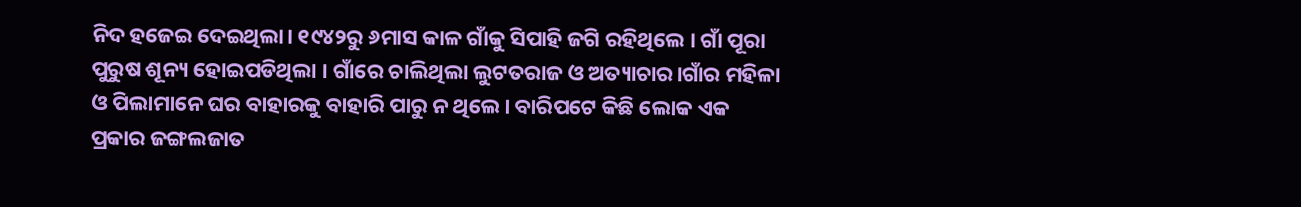ନିଦ ହଜେଇ ଦେଇଥିଲା। ୧୯୪୨ରୁ ୬ମାସ କାଳ ଗାଁକୁ ସିପାହି ଜଗି ରହିଥିଲେ । ଗାଁ ପୂରା ପୁରୁଷ ଶୂନ୍ୟ ହୋଇପଡିଥିଲା । ଗାଁରେ ଚାଲିଥିଲା ଲୁଟତରାଜ ଓ ଅତ୍ୟାଚାର।ଗାଁର ମହିଳା ଓ ପିଲାମାନେ ଘର ବାହାରକୁ ବାହାରି ପାରୁ ନ ଥିଲେ। ବାରିପଟେ କିଛି ଲୋକ ଏକ ପ୍ରକାର ଜଙ୍ଗଲଜାତ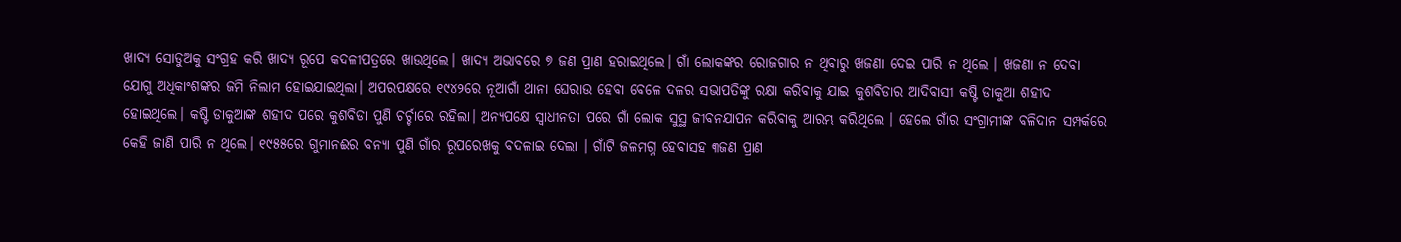ଖାଦ୍ୟ ସୋଡୁଅକୁ ସଂଗ୍ରହ କରି ଖାଦ୍ୟ ରୂପେ କଦଳୀପତ୍ରରେ ଖାଉଥିଲେ। ଖାଦ୍ୟ ଅଭାବରେ ୭ ଜଣ ପ୍ରାଣ ହରାଇଥିଲେ। ଗାଁ ଲୋକଙ୍କର ରୋଜଗାର ନ ଥିବାରୁ ଖଜଣା ଦେଇ ପାରି ନ ଥିଲେ । ଖଜଣା ନ ଦେବା ଯୋଗୁ ଅଧିକାଂଶଙ୍କର ଜମି ନିଲାମ ହୋଇଯାଇଥିଲା। ଅପରପକ୍ଷରେ ୧୯୪୨ରେ ନୂଆଗାଁ ଥାନା ଘେରାଉ ହେବା ବେଳେ ଦଳର ସଭାପତିଙ୍କୁ ରକ୍ଷା କରିବାକୁ ଯାଇ କୁଶବିଡାର ଆଦିବାସୀ କଷ୍ଟି ଡାକୁଆ ଶହୀଦ ହୋଇଥିଲେ। କଷ୍ଟି ଡାକୁଆଙ୍କ ଶହୀଦ ପରେ କୁଶବିଡା ପୁଣି ଚର୍ଚ୍ଚାରେ ରହିଲା। ଅନ୍ୟପକ୍ଷେ ସ୍ବାଧୀନତା ପରେ ଗାଁ ଲୋକ ସୁସ୍ଥ ଜୀବନଯାପନ କରିବାକୁ ଆରମ୍ଭ କରିଥିଲେ । ହେଲେ ଗାଁର ସଂଗ୍ରାମୀଙ୍କ ବଳିଦାନ ସମ୍ପର୍କରେ କେହି ଜାଣି ପାରି ନ ଥିଲେ। ୧୯୫୫ରେ ଗୁମାନଈର ବନ୍ୟା ପୁଣି ଗାଁର ରୂପରେଖକୁ ବଦଳାଇ ଦେଲା । ଗାଁଟି ଜଳମଗ୍ନ ହେବାସହ ୩ଜଣ ପ୍ରାଣ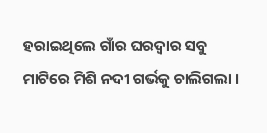ହରାଇଥିଲେ ଗାଁର ଘରଦ୍ୱାର ସବୁ ମାଟିରେ ମିଶି ନଦୀ ଗର୍ଭକୁ ଚାଲିଗଲା ।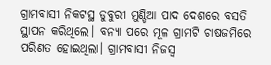ଗ୍ରାମବାସୀ ନିକଟସ୍ଥ ଡୁବୁରୀ ମୁଣ୍ଡିଆ ପାଦ ଦେଶରେ ବସତି ସ୍ଥାପନ କରିଥିଲେ। ବନ୍ୟା ପରେ ମୂଳ ଗ୍ରାମଟି ଚାଷଜମିରେ ପରିଣତ ହୋଇଥିଲା। ଗ୍ରାମବାସୀ ନିଜସ୍ବ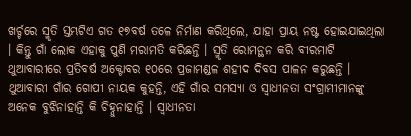ଖର୍ଚ୍ଚରେ ସ୍ମୃତି ସ୍ତମ୍ଭଟିଏ ଗତ ୧୭ବର୍ଷ ତଳେ ନିର୍ମାଣ କରିଥିଲେ, ଯାହା ପ୍ରାୟ ନଷ୍ଟ ହୋଇଯାଇଥିଲା । କିନ୍ତୁ ଗାଁ ଲୋକ ଏହାକୁ ପୁଣି ମରାମତି କରିଛନ୍ତି । ସ୍ମୃତି ରୋମନ୍ଥନ କରି ବୀରମାଟି ଥୁଆବାରୀରେ ପ୍ରତିବର୍ଷ ଅକ୍ଟୋବର ୧୦ରେ ପ୍ରଜାମଣ୍ଡଳ ଶହୀଦ ଦିବସ ପାଳନ କରୁଛନ୍ତି । ଥୁଆବାରୀ ଗାଁର ଗୋପୀ ନାୟକ କୁହନ୍ତି, ଏହି ଗାଁର ସମସ୍ୟା ଓ ସ୍ବାଧୀନତା ସଂଗ୍ରାମୀମାନଙ୍କୁ ଅନେକ ବୁଝିନାହାନ୍ତି କି ଚିହ୍ନୁନାହାନ୍ତି । ସ୍ବାଧୀନତା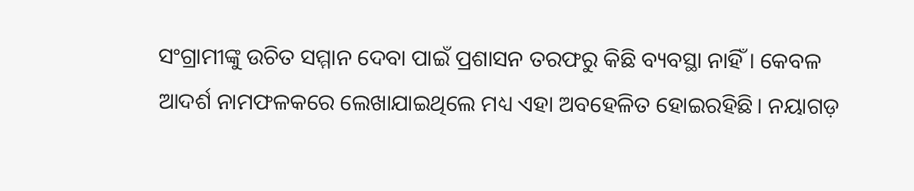ସଂଗ୍ରାମୀଙ୍କୁ ଉଚିତ ସମ୍ମାନ ଦେବା ପାଇଁ ପ୍ରଶାସନ ତରଫରୁ କିଛି ବ୍ୟବସ୍ଥା ନାହିଁ । କେବଳ ଆଦର୍ଶ ନାମଫଳକରେ ଲେଖାଯାଇଥିଲେ ମଧ୍ୟ ଏହା ଅବହେଳିତ ହୋଇରହିଛି। ନୟାଗଡ଼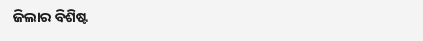ଜିଲାର ବିଶିଷ୍ଟ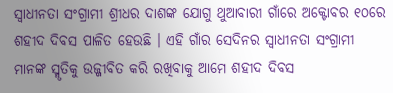ସ୍ବାଧୀନତା ସଂଗ୍ରାମୀ ଶ୍ରୀଧର ଦାଶଙ୍କ ଯୋଗୁ ଥୁଆବାରୀ ଗାଁରେ ଅକ୍ଟୋବର ୧୦ରେ ଶହୀଦ ଦିବସ ପାଳିତ ହେଉଛି । ଏହି ଗାଁର ସେଦିନର ସ୍ବାଧୀନତା ସଂଗ୍ରାମୀ ମାନଙ୍କ ସ୍ମୃତିକୁ ଉଜ୍ଜୀବିତ କରି ରଖିବାକୁ ଆମେ ଶହୀଦ ଦିବସ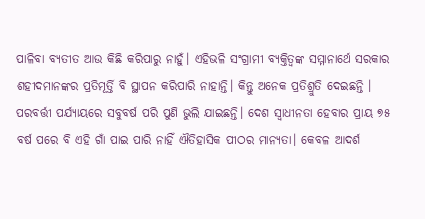ପାଳିବା ବ୍ୟତୀତ ଆଉ କିଛି କରିପାରୁ ନାହୁଁ। ଏହିଭଳି ସଂଗ୍ରାମୀ ବ୍ୟକ୍ତିତ୍ୱଙ୍କ ସମ୍ମାନାର୍ଥେ ସରକାର ଶହୀଦମାନଙ୍କର ପ୍ରତିମୂର୍ତ୍ତି ବି ସ୍ଥାପନ କରିପାରି ନାହାନ୍ତି। କିନ୍ତୁ ଅନେକ ପ୍ରତିଶ୍ରୁତି ଦେଇଛନ୍ତି । ପରବର୍ତ୍ତୀ ପର୍ଯ୍ୟାୟରେ ସବୁବର୍ଷ ପରି ପୁଣି ଭୁଲି ଯାଇଛନ୍ତି। ଦେଶ ସ୍ବାଧୀନତା ହେବାର ପ୍ରାୟ ୭୫ ବର୍ଷ ପରେ ବି ଏହି ଗାଁ ପାଇ ପାରି ନାହିଁ ଐତିହାସିକ ପୀଠର ମାନ୍ୟତା। କେବଳ ଆଦର୍ଶ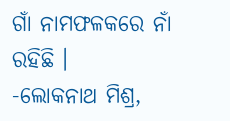ଗାଁ ନାମଫଳକରେ ନାଁ ରହିଛି ।
-ଲୋକନାଥ ମିଶ୍ର,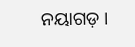ନୟାଗଡ଼ ।